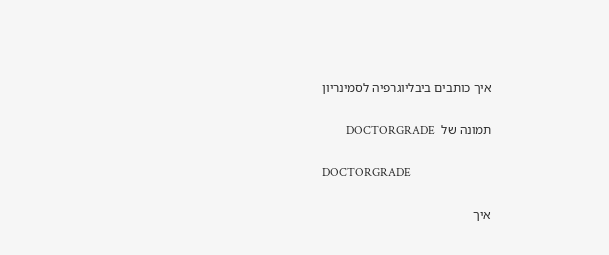איך כותבים ביבליוגרפיה לסמינריון

תמונה של  DOCTORGRADE

DOCTORGRADE

איך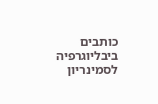כותבים ביבליוגרפיה לסמינריון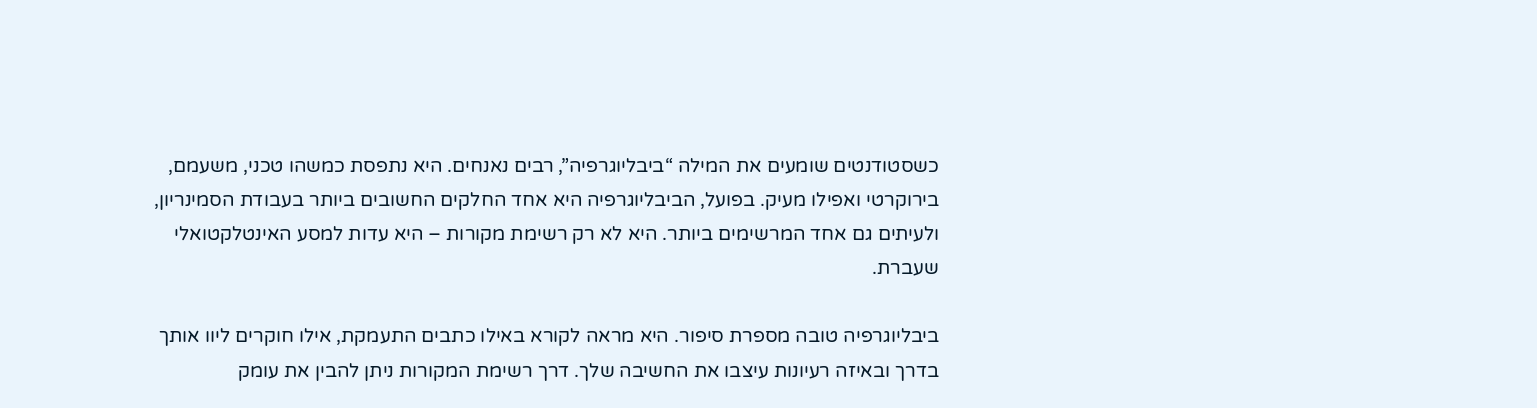כשסטודנטים שומעים את המילה “ביבליוגרפיה”, רבים נאנחים. היא נתפסת כמשהו טכני, משעמם, בירוקרטי ואפילו מעיק. בפועל, הביבליוגרפיה היא אחד החלקים החשובים ביותר בעבודת הסמינריון, ולעיתים גם אחד המרשימים ביותר. היא לא רק רשימת מקורות – היא עדות למסע האינטלקטואלי שעברת.

ביבליוגרפיה טובה מספרת סיפור. היא מראה לקורא באילו כתבים התעמקת, אילו חוקרים ליוו אותך בדרך ובאיזה רעיונות עיצבו את החשיבה שלך. דרך רשימת המקורות ניתן להבין את עומק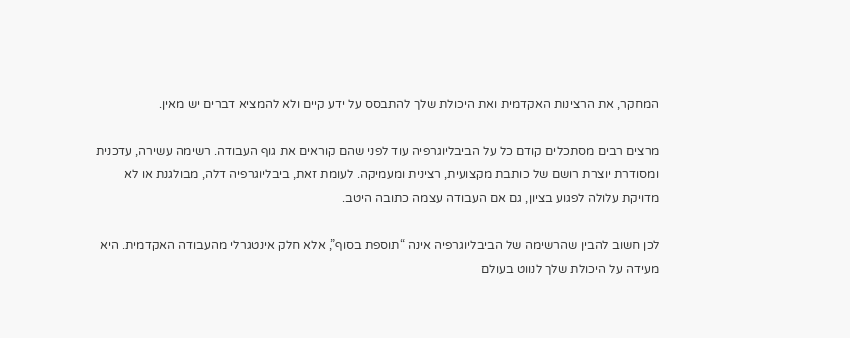המחקר, את הרצינות האקדמית ואת היכולת שלך להתבסס על ידע קיים ולא להמציא דברים יש מאין.

מרצים רבים מסתכלים קודם כל על הביבליוגרפיה עוד לפני שהם קוראים את גוף העבודה. רשימה עשירה, עדכנית ומסודרת יוצרת רושם של כותבת מקצועית, רצינית ומעמיקה. לעומת זאת, ביבליוגרפיה דלה, מבולגנת או לא מדויקת עלולה לפגוע בציון, גם אם העבודה עצמה כתובה היטב.

לכן חשוב להבין שהרשימה של הביבליוגרפיה אינה “תוספת בסוף”, אלא חלק אינטגרלי מהעבודה האקדמית. היא מעידה על היכולת שלך לנווט בעולם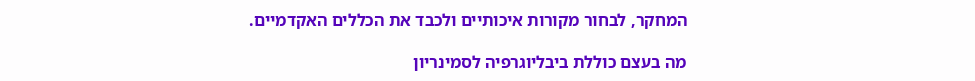המחקר, לבחור מקורות איכותיים ולכבד את הכללים האקדמיים.

מה בעצם כוללת ביבליוגרפיה לסמינריון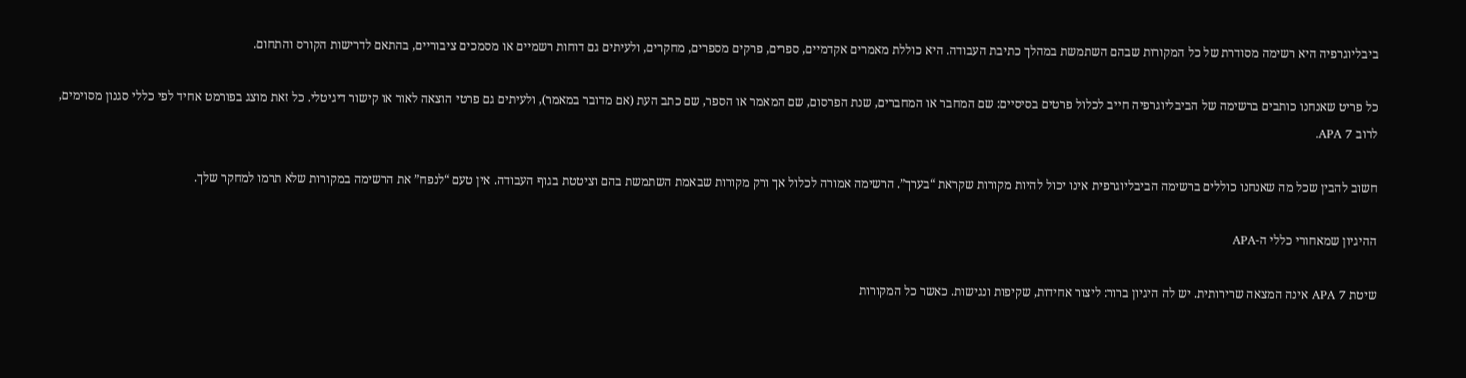ביבליוגרפיה היא רשימה מסודרת של כל המקורות שבהם השתמשת במהלך כתיבת העבודה. היא כוללת מאמרים אקדמיים, ספרים, פרקים מספרים, מחקרים, ולעיתים גם דוחות רשמיים או מסמכים ציבוריים, בהתאם לדרישות הקורס והתחום.

כל פריט שאנחנו כותבים ברשימה של הביבליוגרפיה חייב לכלול פרטים בסיסיים: שם המחבר או המחברים, שנת הפרסום, שם המאמר או הספר, שם כתב העת (אם מדובר במאמר), ולעיתים גם פרטי הוצאה לאור או קישור דיגיטלי. כל זאת מוצג בפורמט אחיד לפי כללי סגנון מסוימים, לרוב APA 7.

חשוב להבין שכל מה שאנחנו כוללים ברשימה הביבליוגרפית אינו יכול להיות מקורות שקראת “בערך”. הרשימה אמורה לכלול אך ורק מקורות שבאמת השתמשת בהם וציטטת בגוף העבודה. אין טעם “לנפח” את הרשימה במקורות שלא תרמו למחקר שלך.

ההיגיון שמאחורי כללי ה-APA

שיטת APA 7 אינה המצאה שרירותית. יש לה היגיון ברור: ליצור אחידות, שקיפות ונגישות. כאשר כל המקורות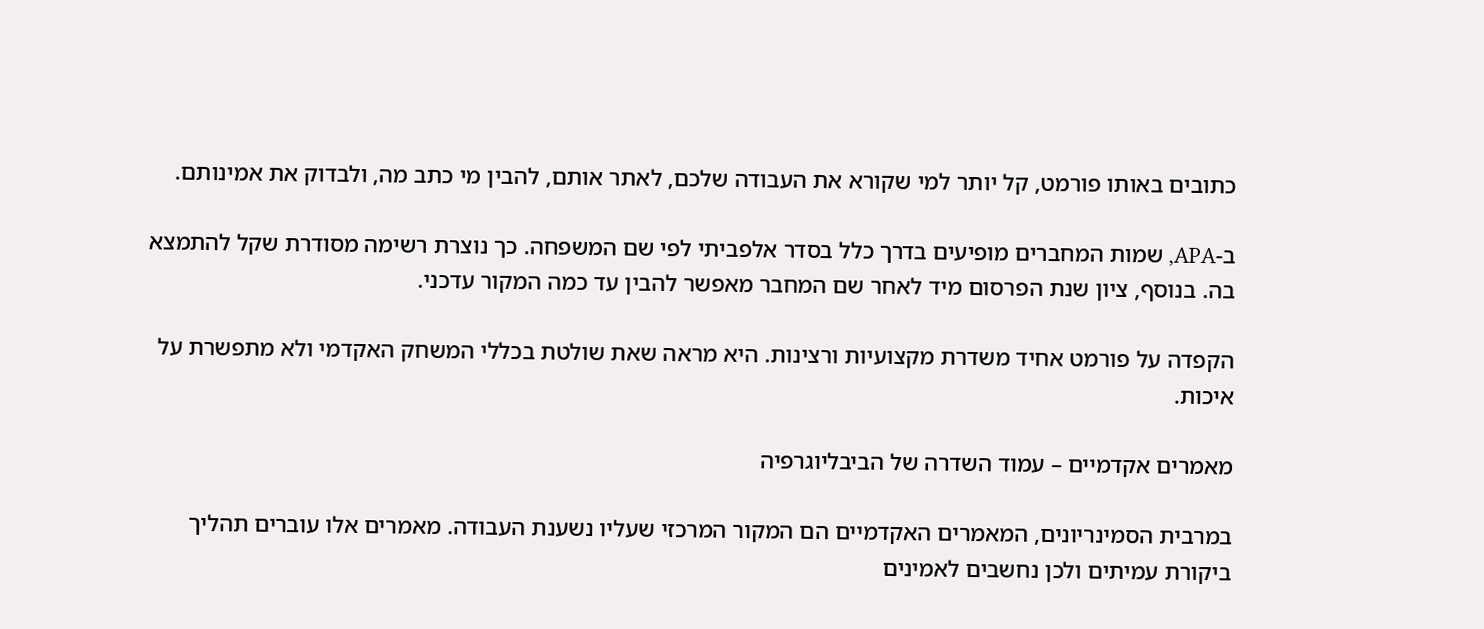כתובים באותו פורמט, קל יותר למי שקורא את העבודה שלכם, לאתר אותם, להבין מי כתב מה, ולבדוק את אמינותם.

ב-APA, שמות המחברים מופיעים בדרך כלל בסדר אלפביתי לפי שם המשפחה. כך נוצרת רשימה מסודרת שקל להתמצא בה. בנוסף, ציון שנת הפרסום מיד לאחר שם המחבר מאפשר להבין עד כמה המקור עדכני.

הקפדה על פורמט אחיד משדרת מקצועיות ורצינות. היא מראה שאת שולטת בכללי המשחק האקדמי ולא מתפשרת על איכות.

מאמרים אקדמיים – עמוד השדרה של הביבליוגרפיה

במרבית הסמינריונים, המאמרים האקדמיים הם המקור המרכזי שעליו נשענת העבודה. מאמרים אלו עוברים תהליך ביקורת עמיתים ולכן נחשבים לאמינים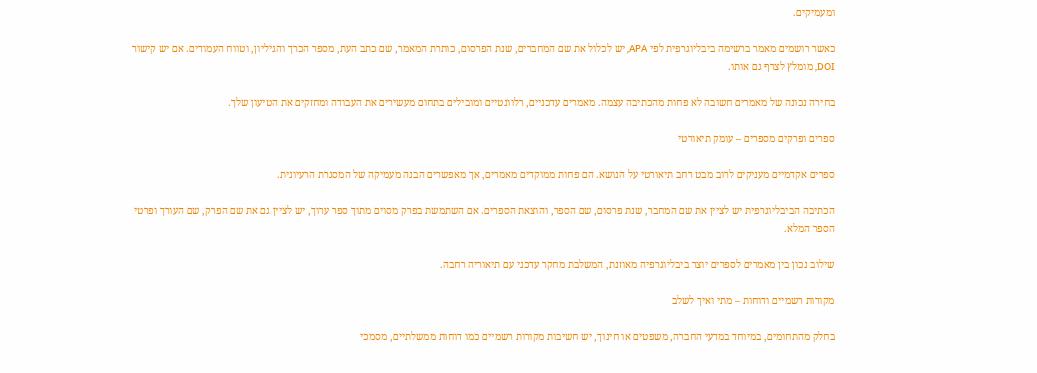ומעמיקים.

כאשר רושמים מאמר ברשימה ביבליוגרפית לפי APA, יש לכלול את שם המחברים, שנת הפרסום, כותרת המאמר, שם כתב העת, מספר הכרך והגיליון, וטווח העמודים. אם יש קישור DOI, מומלץ לצרף גם אותו.

בחירה נכונה של מאמרים חשובה לא פחות מהכתיבה עצמה. מאמרים עדכניים, רלוונטיים ומובילים בתחום מעשירים את העבודה ומחזקים את הטיעון שלך.

ספרים ופרקים מספרים – עומק תיאורטי

ספרים אקדמיים מעניקים לרוב מבט רחב תיאורטי על הנושא. הם פחות ממוקדים מאמרים, אך מאפשרים הבנה מעמיקה של המסגרת הרעיונית.

הכתיבה הביבליוגרפית יש לציין את שם המחבר, שנת פרסום, שם הספר, והוצאת הספרים. אם השתמשת בפרק מסוים מתוך ספר ערוך, יש לציין גם את שם הפרק, שם העורך ופרטי הספר המלא.

שילוב נכון בין מאמרים לספרים יוצר ביבליוגרפיה מאוזנת, המשלבת מחקר עדכני עם תיאוריה רחבה.

מקורות רשמיים ודוחות – מתי ואיך לשלב

בחלק מהתחומים, במיוחד במדעי החברה, משפטים או חינוך, יש חשיבות מקורות רשמיים כמו דוחות ממשלתיים, מסמכי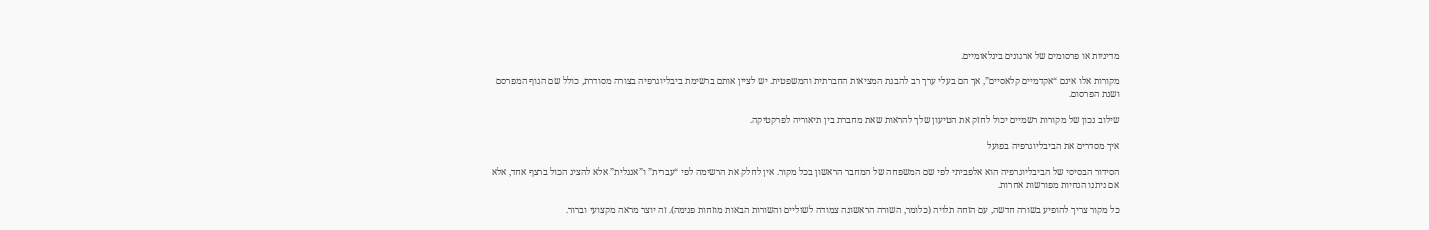מדיניות או פרסומים של ארגונים בינלאומיים.

מקורות אלו אינם “אקדמיים קלאסיים”, אך הם בעלי ערך רב להבנת המציאות החברתית והמשפטית. יש לציין אותם ברשימת ביבליוגרפיה בצורה מסודרת, כולל שם הגוף המפרסם ושנת הפרסום.

שילוב נכון של מקורות רשמיים יכול לחזק את הטיעון שלך להראות שאת מחברת בין תיאוריה לפרקטיקה.

איך מסדרים את הביבליוגרפיה בפועל

הסידור הבסיסי של הביבליוגרפיה הוא אלפביתי לפי שם המשפחה של המחבר הראשון בכל מקור. אין לחלק את הרשימה לפי “עברית” ו”אנגלית” אלא להציג הכול ברצף אחד, אלא אם ניתנו הנחיות מפורשות אחרות.

כל מקור צריך להופיע בשורה חדשה, עם הזחה תלויה (כלומר, השורה הראשונה צמודה לשוליים והשורות הבאות מוזחות פנימה). זה יוצר מראה מקצועי וברור.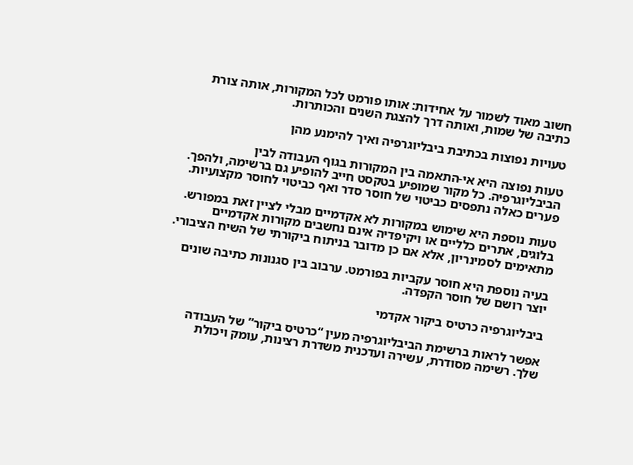חשוב מאוד לשמור על אחידות: אותו פורמט לכל המקורות, אותה צורת כתיבה של שמות, ואותה דרך להצגת השנים והכותרות.

טעויות נפוצות בכתיבת ביבליוגרפיה ואיך להימנע מהן

טעות נפוצה היא אי-התאמה בין המקורות בגוף העבודה לבין הביבליוגרפיה. כל מקור שמופיע בטקסט חייב להופיע גם ברשימה, ולהפך. פערים כאלה נתפסים כביטוי של חוסר סדר ואף כביטוי לחוסר מקצועיות.

טעות נוספת היא שימוש במקורות לא אקדמיים מבלי לציין זאת במפורש. בלוגים, אתרים כלליים או ויקיפדיה אינם נחשבים מקורות אקדמיים מתאימים לסמינריון, אלא אם כן מדובר בניתוח ביקורתי של השיח הציבורי.

בעיה נוספת היא חוסר עקביות בפורמט. ערבוב בין סגנונות כתיבה שונים יוצר רושם של חוסר הקפדה.

ביבליוגרפיה כרטיס ביקור אקדמי

אפשר לראות ברשימת הביבליוגרפיה מעין “כרטיס ביקור” של העבודה שלך. רשימה מסודרת, עשירה ועדכנית משדרת רצינות, עומק ויכולת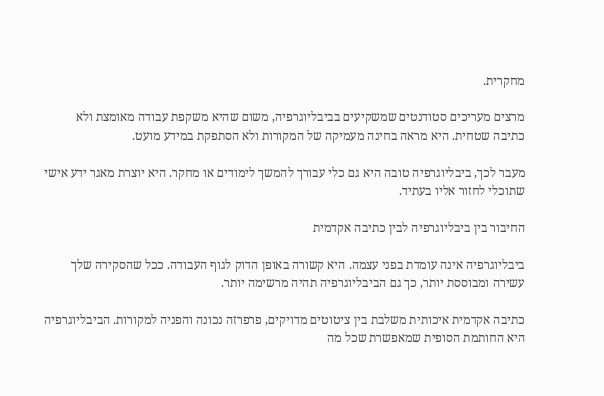מחקרית.

מרצים מעריכים סטודנטים שמשקיעים בביבליוגרפיה, משום שהיא משקפת עבודה מאומצת ולא כתיבה שטחית. היא מראה בחינה מעמיקה של המקורות ולא הסתפקת במידע מועט.

מעבר לכך, ביבליוגרפיה טובה היא גם כלי עבורך להמשך לימודים או מחקר. היא יוצרת מאגר ידע אישי שתוכלי לחזור אליו בעתיד.

החיבור בין ביבליוגרפיה לבין כתיבה אקדמית

ביבליוגרפיה אינה עומדת בפני עצמה. היא קשורה באופן הדוק לגוף העבודה. ככל שהסקירה שלך עשירה ומבוססת יותר, כך גם הביבליוגרפיה תהיה מרשימה יותר.

כתיבה אקדמית איכותית משלבת בין ציטוטים מדויקים, פרפרזה נכונה והפניה למקורות. הביבליוגרפיה היא החותמת הסופית שמאפשרת שכל מה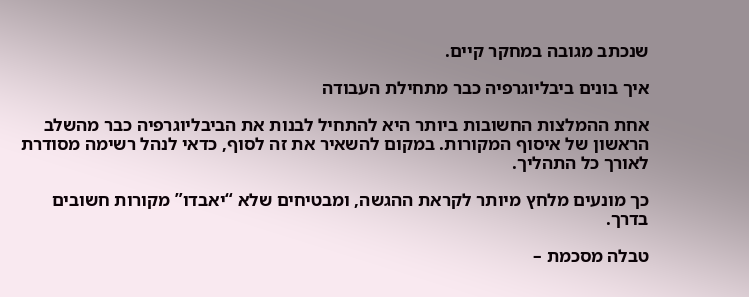שנכתב מגובה במחקר קיים.

איך בונים ביבליוגרפיה כבר מתחילת העבודה

אחת ההמלצות החשובות ביותר היא להתחיל לבנות את הביבליוגרפיה כבר מהשלב הראשון של איסוף המקורות. במקום להשאיר את זה לסוף, כדאי לנהל רשימה מסודרת לאורך כל התהליך.

כך מונעים מלחץ מיותר לקראת ההגשה, ומבטיחים שלא “יאבדו” מקורות חשובים בדרך.

טבלה מסכמת –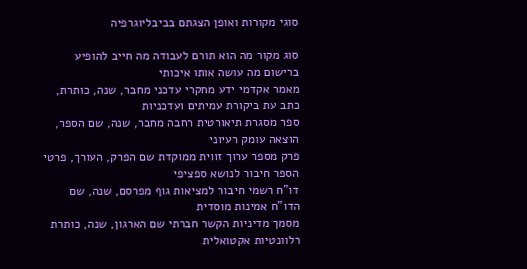סוגי מקורות ואופן הצגתם בביבליוגרפיה

סוג מקור מה הוא תורם לעבודה מה חייב להופיע ברישום מה עושה אותו איכותי
מאמר אקדמי ידע מחקרי עדכני מחבר, שנה, כותרת, כתב עת ביקורת עמיתים ועדכניות
ספר מסגרת תיאורטית רחבה מחבר, שנה, שם הספר, הוצאה עומק רעיוני
פרק מספר ערוך זווית ממוקדת שם הפרק, העורך, פרטי הספר חיבור לנושא ספציפי
דו"ח רשמי חיבור למציאות גוף מפרסם, שנה, שם הדו"ח אמינות מוסדית
מסמך מדיניות הקשר חברתי שם הארגון, שנה, כותרת רלוונטיות אקטואלית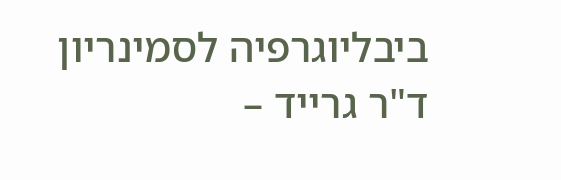ביבליוגרפיה לסמינריון
ד"ר גרייד –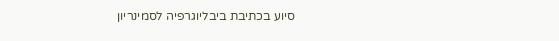סיוע בכתיבת ביבליוגרפיה לסמינריון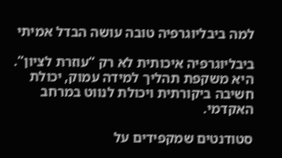למה ביבליוגרפיה טובה עושה הבדל אמיתי

ביבליוגרפיה איכותית לא רק “עוזרת לציון”. היא משקפת תהליך למידה עמוק, יכולת חשיבה ביקורתית ויכולת לנווט במרחב האקדמי.

סטודנטים שמקפידים על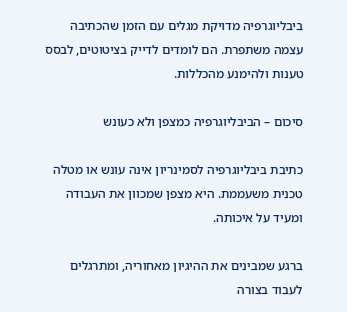ביבליוגרפיה מדויקת מגלים עם הזמן שהכתיבה עצמה משתפרת. הם לומדים לדייק בציטוטים, לבסס טענות ולהימנע מהכללות.

סיכום – הביבליוגרפיה כמצפן ולא כעונש

כתיבת ביבליוגרפיה לסמינריון אינה עונש או מטלה טכנית משעממת. היא מצפן שמכוון את העבודה ומעיד על איכותה.

ברגע שמבינים את ההיגיון מאחוריה, ומתרגלים לעבוד בצורה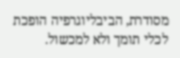מסודרת, הביבליוגרפיה הופכת לכלי תומך ולא למכשול.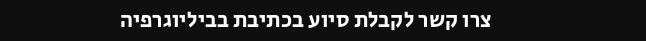צרו קשר לקבלת סיוע בכתיבת בביליוגרפיה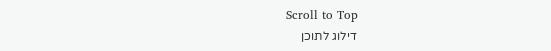Scroll to Top
דילוג לתוכן